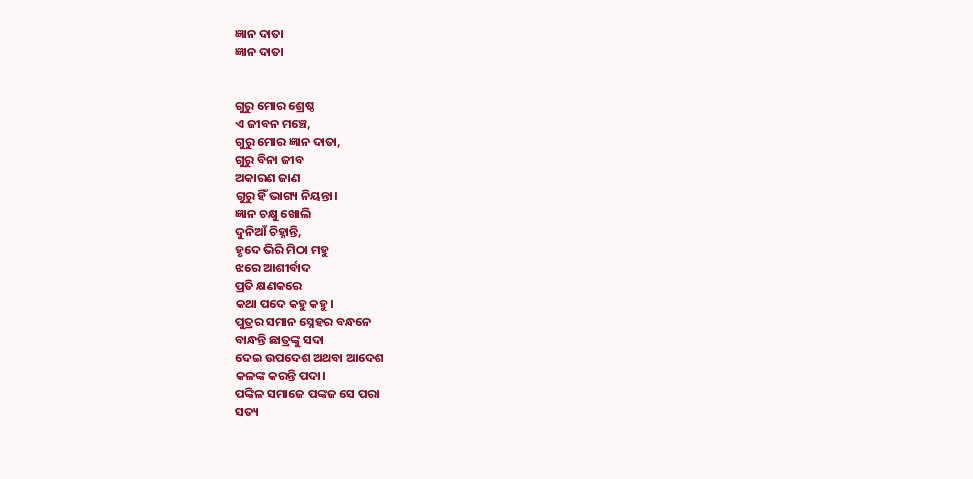ଜ୍ଞାନ ଦାତା
ଜ୍ଞାନ ଦାତା


ଗୁରୁ ମୋର ଶ୍ରେଷ୍ଠ
ଏ ଜୀବନ ମଞ୍ଚେ,
ଗୁରୁ ମୋର ଜ୍ଞାନ ଦାତା,
ଗୁରୁ ବିନା ଜୀବ
ଅକାରଣ ଜାଣ
ଗୁରୁ ହିଁ ଭାଗ୍ୟ ନିୟନ୍ତା।
ଜ୍ଞାନ ଚକ୍ଷୁ ଖୋଲି
ଦୁନିଆଁ ଚିହ୍ନାନ୍ତି,
ହୃଦେ ଭିରି ମିଠା ମହୁ
ଝରେ ଆଶୀର୍ବାଦ
ପ୍ରତି କ୍ଷଣକରେ
କଥା ପଦେ କହୁ କହୁ।
ପୁତ୍ରର ସମାନ ସ୍ନେହର ବନ୍ଧନେ
ବାନ୍ଧନ୍ତି ଛାତ୍ରଙ୍କୁ ସଦା
ଦେଇ ଉପଦେଶ ଅଥବା ଆଦେଶ
କଳଙ୍କ କରନ୍ତି ପଦା।
ପଙ୍କିଳ ସମାଜେ ପଙ୍କଜ ସେ ପରା
ସତ୍ୟ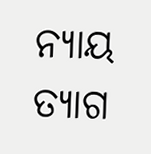ନ୍ୟାୟ ତ୍ୟାଗ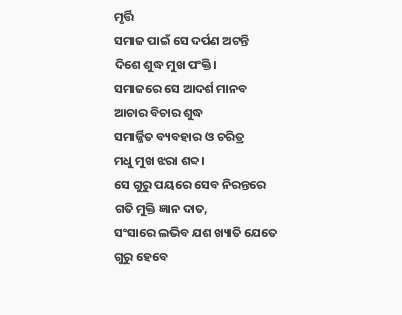ମୃର୍ତ୍ତି
ସମାଜ ପାଇଁ ସେ ଦର୍ପଣ ଅଟନ୍ତି
ଦିଶେ ଶୁଦ୍ଧ ମୁଖ ପଂକ୍ତି।
ସମାଜରେ ସେ ଆଦର୍ଶ ମାନବ
ଆଚାର ବିଚାର ଶୁଦ୍ଧ
ସମାର୍ଜ୍ଜିତ ବ୍ୟବହାର ଓ ଚରିତ୍ର
ମଧୁ ମୁଖ ଝରା ଶବ୍ଦ।
ସେ ଗୁରୁ ପୟରେ ସେବ ନିରନ୍ତରେ
ଗତି ମୁକ୍ତି ଜ୍ଞାନ ଦାତ,
ସଂସାରେ ଲଭିବ ଯଶ ଖ୍ୟାତି ଯେତେ
ଗୁରୁ ହେବେ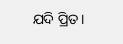ଯଦି ପ୍ରିତ।